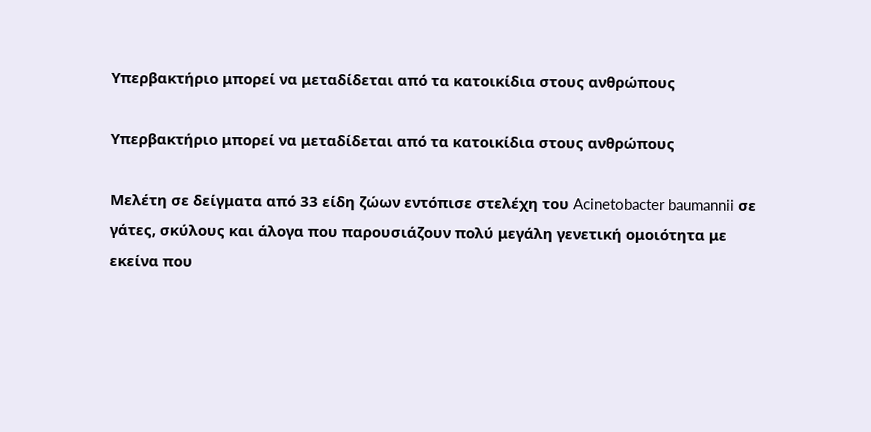Υπερβακτήριο μπορεί να μεταδίδεται από τα κατοικίδια στους ανθρώπους

Υπερβακτήριο μπορεί να μεταδίδεται από τα κατοικίδια στους ανθρώπους

Μελέτη σε δείγματα από 33 είδη ζώων εντόπισε στελέχη του Acinetobacter baumannii σε γάτες, σκύλους και άλογα που παρουσιάζουν πολύ μεγάλη γενετική ομοιότητα με εκείνα που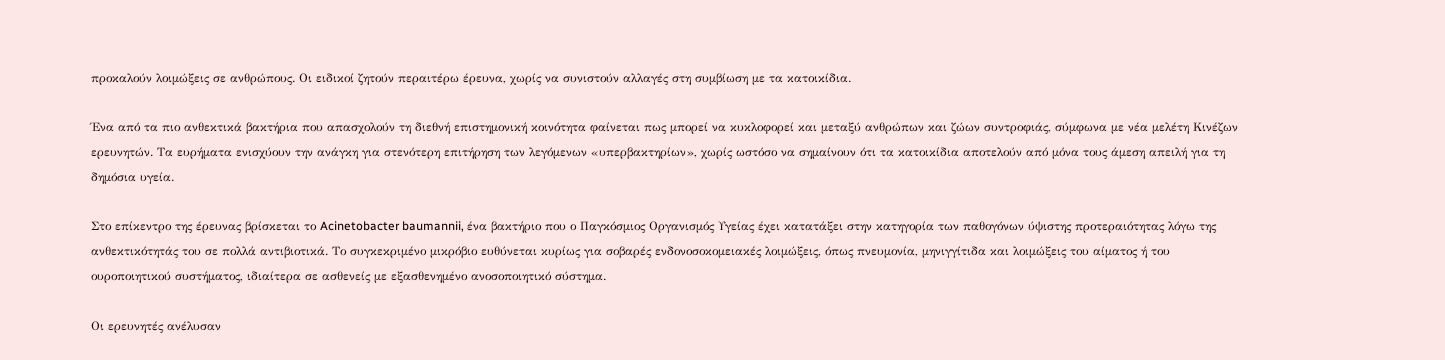προκαλούν λοιμώξεις σε ανθρώπους. Οι ειδικοί ζητούν περαιτέρω έρευνα, χωρίς να συνιστούν αλλαγές στη συμβίωση με τα κατοικίδια.

Ένα από τα πιο ανθεκτικά βακτήρια που απασχολούν τη διεθνή επιστημονική κοινότητα φαίνεται πως μπορεί να κυκλοφορεί και μεταξύ ανθρώπων και ζώων συντροφιάς, σύμφωνα με νέα μελέτη Κινέζων ερευνητών. Τα ευρήματα ενισχύουν την ανάγκη για στενότερη επιτήρηση των λεγόμενων «υπερβακτηρίων», χωρίς ωστόσο να σημαίνουν ότι τα κατοικίδια αποτελούν από μόνα τους άμεση απειλή για τη δημόσια υγεία.

Στο επίκεντρο της έρευνας βρίσκεται το Acinetobacter baumannii, ένα βακτήριο που ο Παγκόσμιος Οργανισμός Υγείας έχει κατατάξει στην κατηγορία των παθογόνων ύψιστης προτεραιότητας λόγω της ανθεκτικότητάς του σε πολλά αντιβιοτικά. Το συγκεκριμένο μικρόβιο ευθύνεται κυρίως για σοβαρές ενδονοσοκομειακές λοιμώξεις, όπως πνευμονία, μηνιγγίτιδα και λοιμώξεις του αίματος ή του ουροποιητικού συστήματος, ιδιαίτερα σε ασθενείς με εξασθενημένο ανοσοποιητικό σύστημα.

Οι ερευνητές ανέλυσαν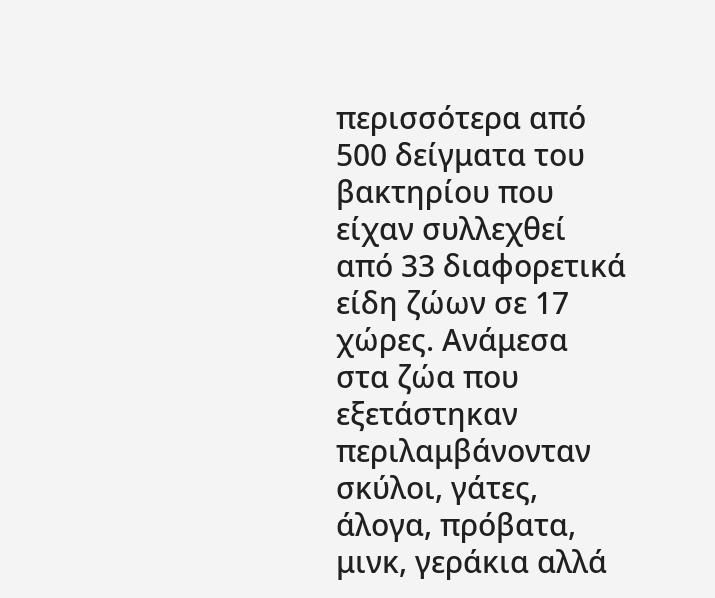περισσότερα από 500 δείγματα του βακτηρίου που είχαν συλλεχθεί από 33 διαφορετικά είδη ζώων σε 17 χώρες. Ανάμεσα στα ζώα που εξετάστηκαν περιλαμβάνονταν σκύλοι, γάτες, άλογα, πρόβατα, μινκ, γεράκια αλλά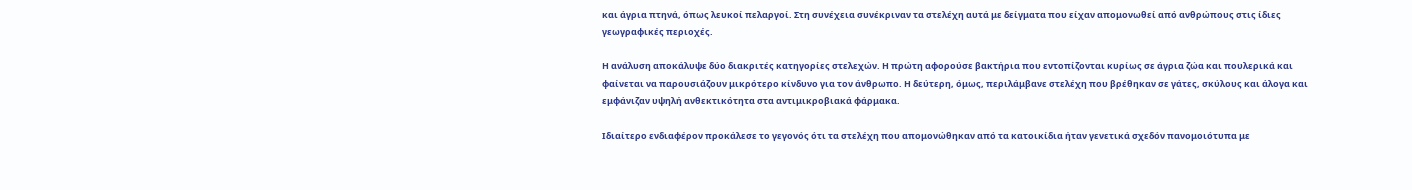και άγρια πτηνά, όπως λευκοί πελαργοί. Στη συνέχεια συνέκριναν τα στελέχη αυτά με δείγματα που είχαν απομονωθεί από ανθρώπους στις ίδιες γεωγραφικές περιοχές.

Η ανάλυση αποκάλυψε δύο διακριτές κατηγορίες στελεχών. Η πρώτη αφορούσε βακτήρια που εντοπίζονται κυρίως σε άγρια ζώα και πουλερικά και φαίνεται να παρουσιάζουν μικρότερο κίνδυνο για τον άνθρωπο. Η δεύτερη, όμως, περιλάμβανε στελέχη που βρέθηκαν σε γάτες, σκύλους και άλογα και εμφάνιζαν υψηλή ανθεκτικότητα στα αντιμικροβιακά φάρμακα.

Ιδιαίτερο ενδιαφέρον προκάλεσε το γεγονός ότι τα στελέχη που απομονώθηκαν από τα κατοικίδια ήταν γενετικά σχεδόν πανομοιότυπα με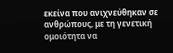εκείνα που ανιχνεύθηκαν σε ανθρώπους, με τη γενετική ομοιότητα να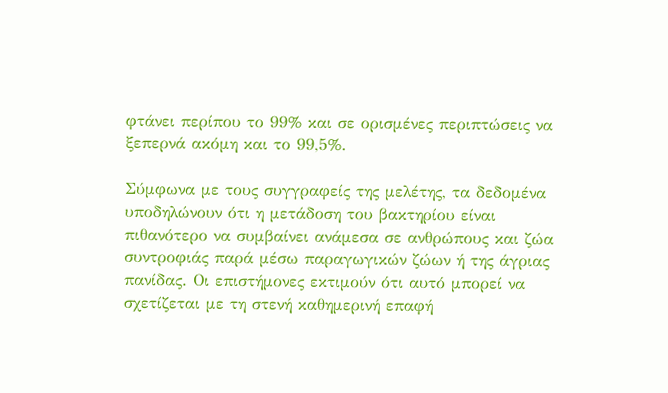φτάνει περίπου το 99% και σε ορισμένες περιπτώσεις να ξεπερνά ακόμη και το 99,5%.

Σύμφωνα με τους συγγραφείς της μελέτης, τα δεδομένα υποδηλώνουν ότι η μετάδοση του βακτηρίου είναι πιθανότερο να συμβαίνει ανάμεσα σε ανθρώπους και ζώα συντροφιάς παρά μέσω παραγωγικών ζώων ή της άγριας πανίδας. Οι επιστήμονες εκτιμούν ότι αυτό μπορεί να σχετίζεται με τη στενή καθημερινή επαφή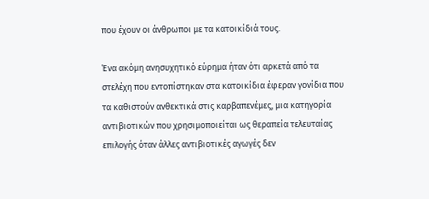που έχουν οι άνθρωποι με τα κατοικίδιά τους.

Ένα ακόμη ανησυχητικό εύρημα ήταν ότι αρκετά από τα στελέχη που εντοπίστηκαν στα κατοικίδια έφεραν γονίδια που τα καθιστούν ανθεκτικά στις καρβαπενέμες, μια κατηγορία αντιβιοτικών που χρησιμοποιείται ως θεραπεία τελευταίας επιλογής όταν άλλες αντιβιοτικές αγωγές δεν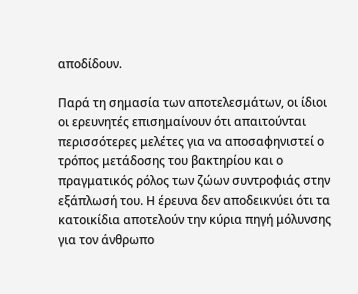αποδίδουν.

Παρά τη σημασία των αποτελεσμάτων, οι ίδιοι οι ερευνητές επισημαίνουν ότι απαιτούνται περισσότερες μελέτες για να αποσαφηνιστεί ο τρόπος μετάδοσης του βακτηρίου και ο πραγματικός ρόλος των ζώων συντροφιάς στην εξάπλωσή του. Η έρευνα δεν αποδεικνύει ότι τα κατοικίδια αποτελούν την κύρια πηγή μόλυνσης για τον άνθρωπο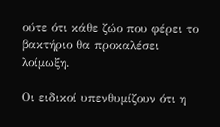ούτε ότι κάθε ζώο που φέρει το βακτήριο θα προκαλέσει λοίμωξη.

Οι ειδικοί υπενθυμίζουν ότι η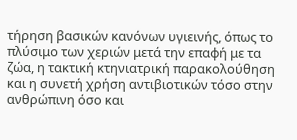τήρηση βασικών κανόνων υγιεινής, όπως το πλύσιμο των χεριών μετά την επαφή με τα ζώα, η τακτική κτηνιατρική παρακολούθηση και η συνετή χρήση αντιβιοτικών τόσο στην ανθρώπινη όσο και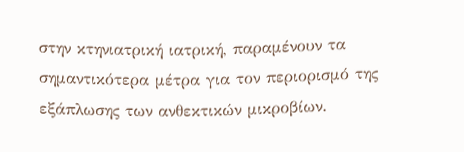στην κτηνιατρική ιατρική, παραμένουν τα σημαντικότερα μέτρα για τον περιορισμό της εξάπλωσης των ανθεκτικών μικροβίων.